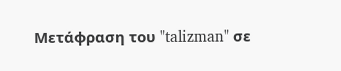Μετάφραση του "talizman" σε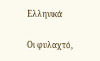Ελληνικά

Οι φυλαχτό,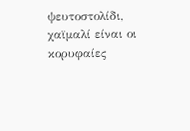ψευτοστολίδι, χαϊμαλί είναι οι κορυφαίες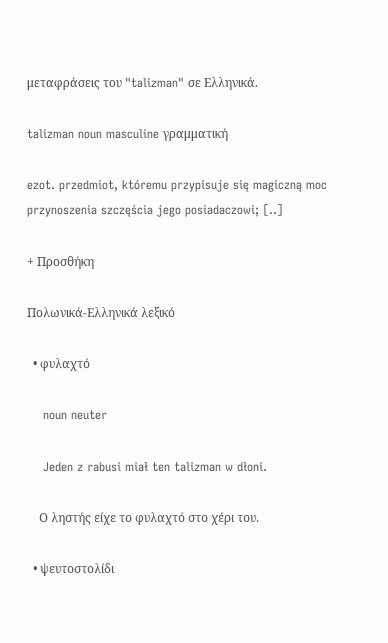μεταφράσεις του "talizman" σε Ελληνικά.

talizman noun masculine γραμματική

ezot. przedmiot, któremu przypisuje się magiczną moc przynoszenia szczęścia jego posiadaczowi; [..]

+ Προσθήκη

Πολωνικά-Ελληνικά λεξικό

  • φυλαχτό

    noun neuter

    Jeden z rabusi miał ten talizman w dłoni.

    Ο ληστής είχε το φυλαχτό στο χέρι του.

  • ψευτοστολίδι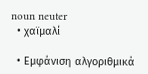noun neuter
  • χαϊμαλί

  • Εμφάνιση αλγοριθμικά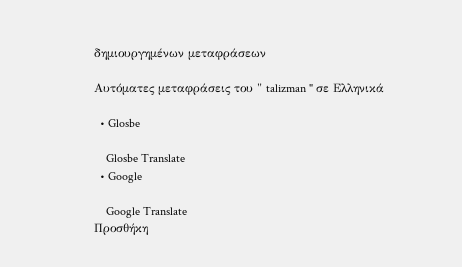δημιουργημένων μεταφράσεων

Αυτόματες μεταφράσεις του " talizman " σε Ελληνικά

  • Glosbe

    Glosbe Translate
  • Google

    Google Translate
Προσθήκη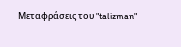Μεταφράσεις του "talizman"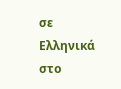σε Ελληνικά στο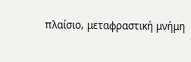πλαίσιο, μεταφραστική μνήμη